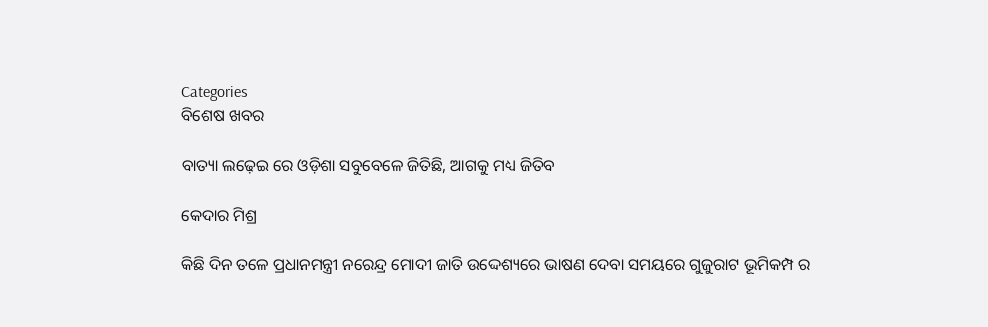Categories
ବିଶେଷ ଖବର

ବାତ୍ୟା ଲଢ଼େଇ ରେ ଓଡ଼ିଶା ସବୁବେଳେ ଜିତିଛି, ଆଗକୁ ମଧ୍ୟ ଜିତିବ

କେଦାର ମିଶ୍ର

କିଛି ଦିନ ତଳେ ପ୍ରଧାନମନ୍ତ୍ରୀ ନରେନ୍ଦ୍ର ମୋଦୀ ଜାତି ଉଦ୍ଦେଶ୍ୟରେ ଭାଷଣ ଦେବା ସମୟରେ ଗୁଜୁରାଟ ଭୂମିକମ୍ପ ର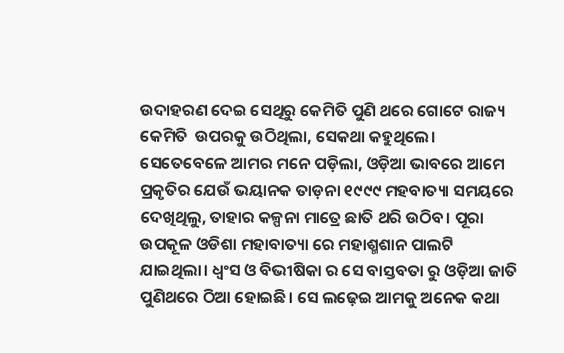ଉଦାହରଣ ଦେଇ ସେଥିରୁ କେମିତି ପୁଣି ଥରେ ଗୋଟେ ରାଜ୍ୟ କେମିତି  ଉପରକୁ ଉଠିଥିଲା, ସେକଥା କହୁଥିଲେ। ସେତେବେଳେ ଆମର ମନେ ପଡ଼ିଲା, ଓଡ଼ିଆ ଭାବରେ ଆମେ ପ୍ରକୃତିର ଯେଉଁ ଭୟାନକ ତାଡ଼ନା ୧୯୯୯ ମହବାତ୍ୟା ସମୟରେ ଦେଖିଥିଲୁ, ତାହାର କଳ୍ପନା ମାତ୍ରେ ଛାତି ଥରି ଉଠିବ। ପୂରା ଉପକୂଳ ଓଡିଶା ମହାବାତ୍ୟା ରେ ମହାଶ୍ମଶାନ ପାଲଟି ଯାଇଥିଲା। ଧ୍ବଂସ ଓ ବିଭୀଷିକା ର ସେ ବାସ୍ତବତା ରୁ ଓଡ଼ିଆ ଜାତି ପୁଣିଥରେ ଠିଆ ହୋଇଛି। ସେ ଲଢ଼େଇ ଆମକୁ ଅନେକ କଥା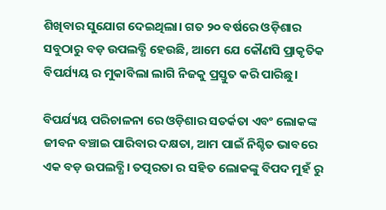ଶିଖିବାର ସୁଯୋଗ ଦେଇଥିଲା। ଗତ ୨୦ ବର୍ଷରେ ଓଡ଼ିଶାର ସବୁଠାରୁ ବଡ଼ ଉପଲବ୍ଧି ହେଉଛି, ଆମେ ଯେ କୌଣସି ପ୍ରାକୃତିକ ବିପର୍ଯ୍ୟୟ ର ମୁକାବିଲା ଲାଗି ନିଜକୁ ପ୍ରସ୍ତୁତ କରି ପାରିଛୁ।

ବିପର୍ଯ୍ୟୟ ପରିଚାଳନା ରେ ଓଡ଼ିଶାର ସତର୍କତା ଏବଂ ଲୋକଙ୍କ ଜୀବନ ବଞ୍ଚାଇ ପାରିବାର ଦକ୍ଷତା, ଆମ ପାଇଁ ନିଶ୍ଚିତ ଭାବରେ ଏକ ବଡ଼ ଉପଲବ୍ଧି। ତତ୍ପରତା ର ସହିତ ଲୋକଙ୍କୁ ବିପଦ ମୁହଁ ରୁ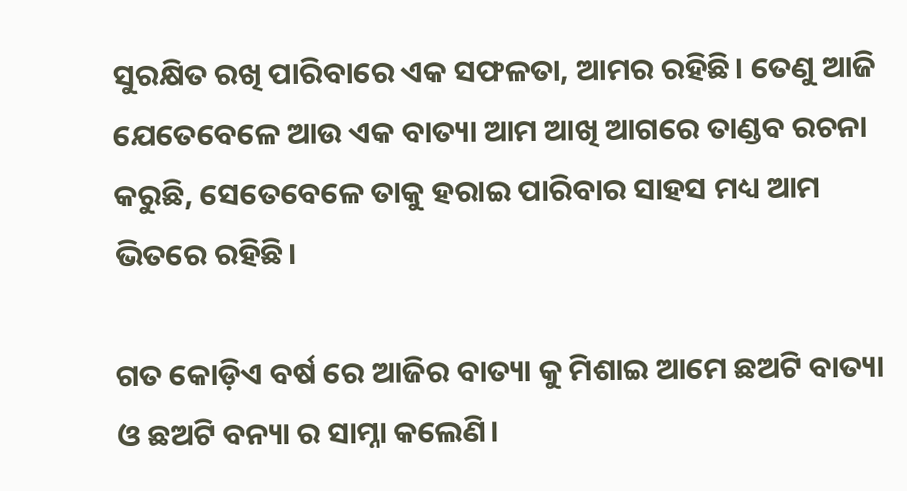ସୁରକ୍ଷିତ ରଖି ପାରିବାରେ ଏକ ସଫଳତା, ଆମର ରହିଛି। ତେଣୁ ଆଜି ଯେତେବେଳେ ଆଉ ଏକ ବାତ୍ୟା ଆମ ଆଖି ଆଗରେ ତାଣ୍ଡବ ରଚନା କରୁଛି, ସେତେବେଳେ ତାକୁ ହରାଇ ପାରିବାର ସାହସ ମଧ୍ୟ ଆମ ଭିତରେ ରହିଛି।

ଗତ କୋଡ଼ିଏ ବର୍ଷ ରେ ଆଜିର ବାତ୍ୟା କୁ ମିଶାଇ ଆମେ ଛଅଟି ବାତ୍ୟା ଓ ଛଅଟି ବନ୍ୟା ର ସାମ୍ନା କଲେଣି।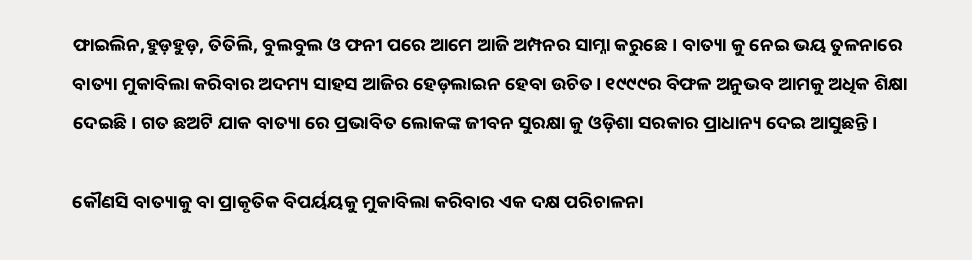ଫାଇଲିନ,ହୁଡ଼ହୁଡ଼, ତିତିଲି, ବୁଲବୁଲ ଓ ଫନୀ ପରେ ଆମେ ଆଜି ଅମ୍ପନର ସାମ୍ନା କରୁଛେ। ବାତ୍ୟା କୁ ନେଇ ଭୟ ତୁଳନାରେ ବାତ୍ୟା ମୁକାବିଲା କରିବାର ଅଦମ୍ୟ ସାହସ ଆଜିର ହେଡ଼ଲାଇନ ହେବା ଉଚିତ। ୧୯୯୯ର ବିଫଳ ଅନୁଭବ ଆମକୁ ଅଧିକ ଶିକ୍ଷା ଦେଇଛି। ଗତ ଛଅଟି ଯାକ ବାତ୍ୟା ରେ ପ୍ରଭାବିତ ଲୋକଙ୍କ ଜୀବନ ସୁରକ୍ଷା କୁ ଓଡ଼ିଶା ସରକାର ପ୍ରାଧାନ୍ୟ ଦେଇ ଆସୁଛନ୍ତି।

କୌଣସି ବାତ୍ୟାକୁ ବା ପ୍ରାକୃତିକ ବିପର୍ୟୟକୁ ମୁକାବିଲା କରିବାର ଏକ ଦକ୍ଷ ପରିଚାଳନା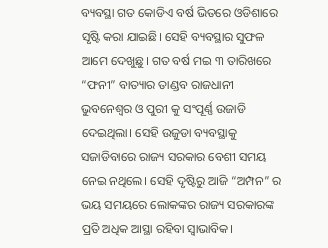ବ୍ୟବସ୍ଥା ଗତ କୋଡିଏ ବର୍ଷ ଭିତରେ ଓଡିଶାରେ ସୃଷ୍ଟି କରା ଯାଇଛି। ସେହି ବ୍ୟବସ୍ଥାର ସୁଫଳ ଆମେ ଦେଖୁଛୁ। ଗତ ବର୍ଷ ମଇ ୩ ତାରିଖରେ “ଫନୀ” ବାତ୍ୟାର ତାଣ୍ଡବ ରାଜଧାନୀ ଭୁବନେଶ୍ୱର ଓ ପୁରୀ କୁ ସଂପୂର୍ଣ୍ଣ ଉଜାଡି ଦେଇଥିଲା। ସେହି ଉଜୁଡା ବ୍ୟବସ୍ଥାକୁ ସଜାଡିବାରେ ରାଜ୍ୟ ସରକାର ବେଶୀ ସମୟ ନେଇ ନଥିଲେ। ସେହି ଦୃଷ୍ଟିରୁ ଆଜି “ଅମ୍ପନ” ର ଭୟ ସମୟରେ ଲୋକଙ୍କର ରାଜ୍ୟ ସରକାରଙ୍କ ପ୍ରତି ଅଧିକ ଆସ୍ଥା ରହିବା ସ୍ଵାଭାବିକ।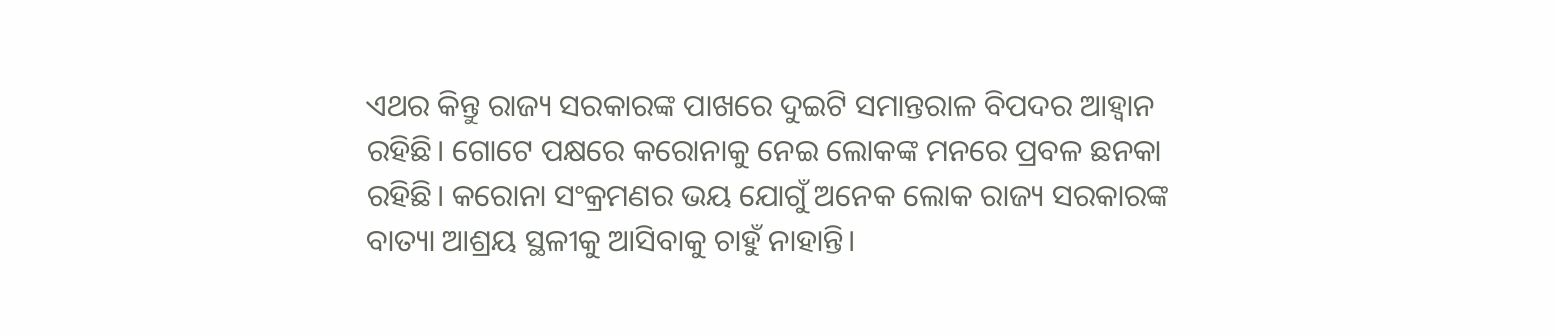ଏଥର କିନ୍ତୁ ରାଜ୍ୟ ସରକାରଙ୍କ ପାଖରେ ଦୁଇଟି ସମାନ୍ତରାଳ ବିପଦର ଆହ୍ଵାନ ରହିଛି। ଗୋଟେ ପକ୍ଷରେ କରୋନାକୁ ନେଇ ଲୋକଙ୍କ ମନରେ ପ୍ରବଳ ଛନକା ରହିଛି। କରୋନା ସଂକ୍ରମଣର ଭୟ ଯୋଗୁଁ ଅନେକ ଲୋକ ରାଜ୍ୟ ସରକାରଙ୍କ ବାତ୍ୟା ଆଶ୍ରୟ ସ୍ଥଳୀକୁ ଆସିବାକୁ ଚାହୁଁ ନାହାନ୍ତି।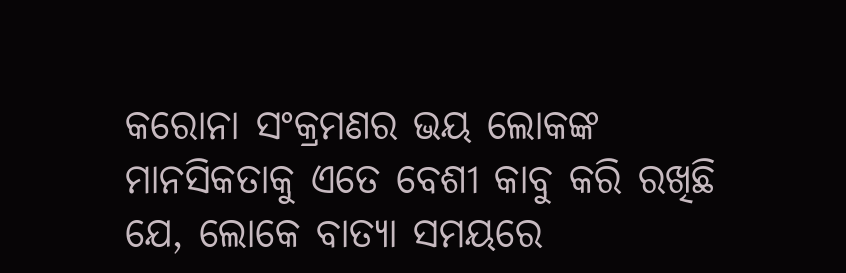କରୋନା ସଂକ୍ରମଣର ଭୟ ଲୋକଙ୍କ ମାନସିକତାକୁ ଏତେ ବେଶୀ କାବୁ କରି ରଖିଛି ଯେ, ଲୋକେ ବାତ୍ୟା ସମୟରେ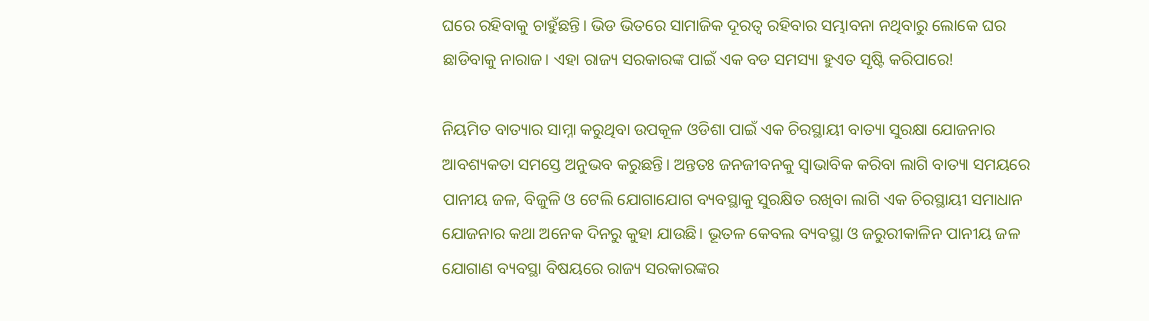ଘରେ ରହିବାକୁ ଚାହୁଁଛନ୍ତି। ଭିଡ ଭିତରେ ସାମାଜିକ ଦୂରତ୍ଵ ରହିବାର ସମ୍ଭାବନା ନଥିବାରୁ ଲୋକେ ଘର ଛାଡିବାକୁ ନାରାଜ। ଏହା ରାଜ୍ୟ ସରକାରଙ୍କ ପାଇଁ ଏକ ବଡ ସମସ୍ୟା ହୁଏତ ସୃଷ୍ଟି କରିପାରେ!

ନିୟମିତ ବାତ୍ୟାର ସାମ୍ନା କରୁଥିବା ଉପକୂଳ ଓଡିଶା ପାଇଁ ଏକ ଚିରସ୍ଥାୟୀ ବାତ୍ୟା ସୁରକ୍ଷା ଯୋଜନାର ଆବଶ୍ୟକତା ସମସ୍ତେ ଅନୁଭବ କରୁଛନ୍ତି। ଅନ୍ତତଃ ଜନଜୀବନକୁ ସ୍ଵାଭାବିକ କରିବା ଲାଗି ବାତ୍ୟା ସମୟରେ  ପାନୀୟ ଜଳ, ବିଜୁଳି ଓ ଟେଲି ଯୋଗାଯୋଗ ବ୍ୟବସ୍ଥାକୁ ସୁରକ୍ଷିତ ରଖିବା ଲାଗି ଏକ ଚିରସ୍ଥାୟୀ ସମାଧାନ ଯୋଜନାର କଥା ଅନେକ ଦିନରୁ କୁହା ଯାଉଛି। ଭୂତଳ କେବଲ ବ୍ୟବସ୍ଥା ଓ ଜରୁରୀକାଳିନ ପାନୀୟ ଜଳ ଯୋଗାଣ ବ୍ୟବସ୍ଥା ବିଷୟରେ ରାଜ୍ୟ ସରକାରଙ୍କର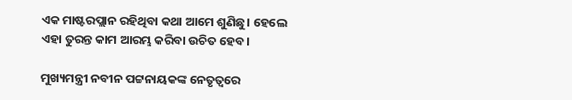ଏକ ମାଷ୍ଟରପ୍ଲାନ ରହିଥିବା କଥା ଆମେ ଶୁଣିଛୁ। ହେଲେ ଏହା ତୁରନ୍ତ କାମ ଆରମ୍ଭ କରିବା ଉଚିତ ହେବ।

ମୁଖ୍ୟମନ୍ତ୍ରୀ ନବୀନ ପଟ୍ଟନାୟକଙ୍କ ନେତୃତ୍ବରେ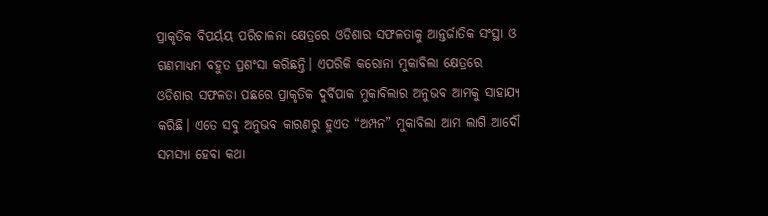ପ୍ରାକୃତିକ ବିପର୍ୟୟ ପରିଚାଳନା କ୍ଷେତ୍ରରେ ଓଡିଶାର ସଫଳତାକୁ ଆନ୍ତର୍ଜାତିକ ସଂସ୍ଥା ଓ ଗଣମାଧ୍ୟମ ବହୁତ ପ୍ରଶଂସା କରିଛନ୍ତି। ଏପରିକି କରୋନା ମୁକାବିଲା କ୍ଷେତ୍ରରେ ଓଡିଶାର ସଫଳତା ପଛରେ ପ୍ରାକୃତିକ ଦୁର୍ବିପାକ ମୁକାବିଲାର ଅନୁଭବ ଆମକୁ ସାହାଯ୍ୟ କରିଛି। ଏତେ ସବୁ ଅନୁଭବ କାରଣରୁ ହୁଏତ “ଅମ୍ପନ” ମୁକାବିଲା ଆମ ଲାଗି ଆଦୌ ସମସ୍ୟା ହେବା କଥା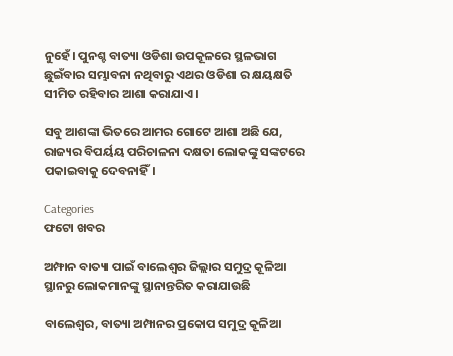ନୁହେଁ। ପୁନଶ୍ଚ ବାତ୍ୟା ଓଡିଶା ଉପକୂଳରେ ସ୍ଥଳଭାଗ ଛୁଇଁବାର ସମ୍ଭାବନା ନଥିବାରୁ ଏଥର ଓଡିଶା ର କ୍ଷୟକ୍ଷତି ସୀମିତ ରହିବାର ଆଶା କରାଯାଏ।

ସବୁ ଆଶଙ୍କା ଭିତରେ ଆମର ଗୋଟେ ଆଶା ଅଛି ଯେ, ରାଜ୍ୟର ବିପର୍ୟୟ ପରିଚାଳନା ଦକ୍ଷତା ଲୋକଙ୍କୁ ସଙ୍କଟରେ ପକାଇବାକୁ ଦେବନାହିଁ।

Categories
ଫଟୋ ଖବର

ଅମ୍ଫାନ ବାତ୍ୟା ପାଇଁ ବାଲେଶ୍ବର ଜିଲ୍ଲାର ସମୁଦ୍ର କୂଳିଆ ସ୍ଥାନରୁ ଲୋକମାନଙ୍କୁ ସ୍ଥାନାନ୍ତରିତ କରାଯାଉଛି

ବାଲେଶ୍ବର, ବାତ୍ୟା ଅମ୍ପାନର ପ୍ରକୋପ ସମୁଦ୍ର କୂଳିଆ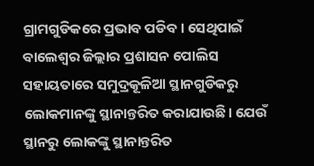ଗ୍ରାମଗୁଡିକରେ ପ୍ରଭାବ ପଡିବ। ସେଥିପାଇଁ ବାଲେଶ୍ବର ଜିଲ୍ଲାର ପ୍ରଶାସନ ପୋଲିସ ସହାୟତାରେ ସମୁଦ୍ରକୂଳିଆ ସ୍ଥାନଗୁଡିକରୁ ଲୋକମାନଙ୍କୁ ସ୍ଥାନାନ୍ତରିତ କରାଯାଉଛି। ଯେଉଁ ସ୍ଥାନରୁ ଲୋକଙ୍କୁ ସ୍ଥାନାନ୍ତରିତ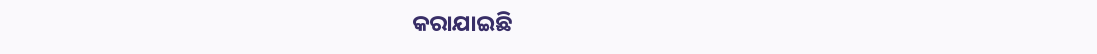କରାଯାଇଛି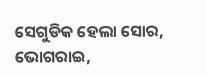ସେଗୁଡିକ ହେଲା ସୋର, ଭୋଗରାଇ,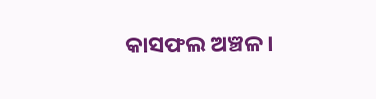କାସଫଲ ଅଞ୍ଚଳ।